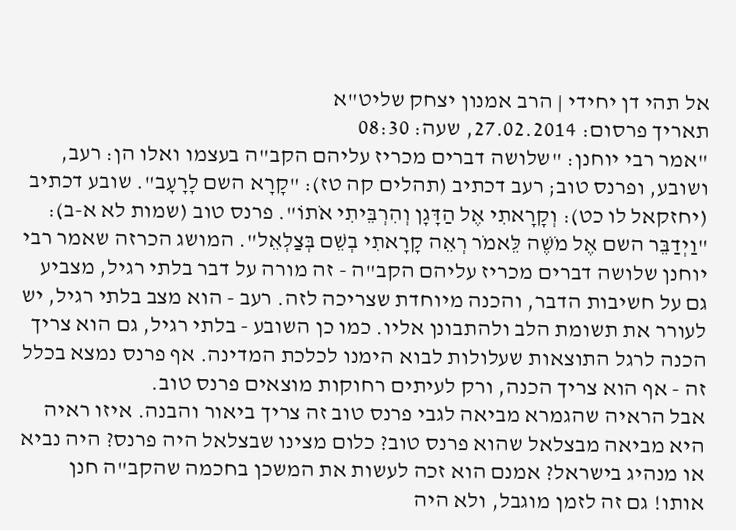אל תהי דן יחידי | הרב אמנון יצחק שליט"א
תאריך פרסום: 27.02.2014, שעה: 08:30
"אמר רבי יוחנן: "שלושה דברים מכריז עליהם הקב"ה בעצמו ואלו הן: רעב, ושובע, ופרנס טוב; רעב דכתיב (תהלים קה טז): "קָרָא השם לָרָעָב". שובע דכתיב (יחזקאל לו כט): וְקָרָאתִי אֶל הַדָּגָן וְהִרְבֵּיתִי אֹתוֹ". פרנס טוב (שמות לא א-ב): "וַיְדַבֵּר השם אֶל מֹשֶׁה לֵּאמֹר רְאֵה קָרָאתִי בְשֵׁם בְּצַלְאֵל". המושג הכרזה שאמר רבי יוחנן שלושה דברים מכריז עליהם הקב"ה - זה מורה על דבר בלתי רגיל, מצביע גם על חשיבות הדבר, והכנה מיוחדת שצריכה לזה. רעב - הוא מצב בלתי רגיל, יש לעורר את תשומת הלב ולהתבונן אליו. כמו כן השובע - בלתי רגיל, גם הוא צריך הכנה לרגל התוצאות שעלולות לבוא הימנו לכלכת המדינה. אף פרנס נמצא בכלל זה - אף הוא צריך הכנה, ורק לעיתים רחוקות מוצאים פרנס טוב.
אבל הראיה שהגמרא מביאה לגבי פרנס טוב זה צריך ביאור והבנה. איזו ראיה היא מביאה מבצלאל שהוא פרנס טוב? כלום מצינו שבצלאל היה פרנס? היה נביא או מנהיג בישראל? אמנם הוא זכה לעשות את המשכן בחכמה שהקב"ה חנן אותו! גם זה לזמן מוגבל, ולא היה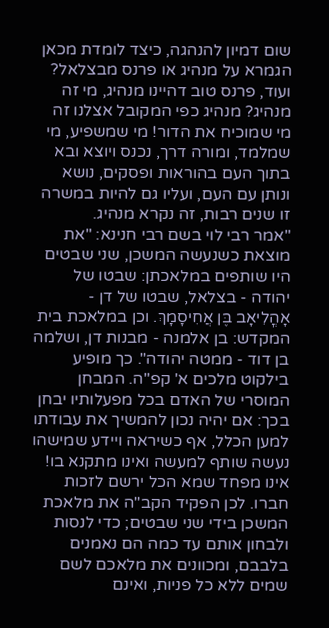שום דמיון להנהגה, כיצד לומדת מכאן הגמרא על מנהיג או פרנס מבצלאל? ועוד, פרנס טוב דהיינו מנהיג, מי זה מנהיג? מנהיג כפי המקובל אצלנו זה מי שמוכיח את הדור! מי שמשפיע, מי שמלמד, ומורה דרך, נכנס ויוצא ובא בתוך העם בהוראות ופסקים, נושא ונותן עם העם, ועליו גם להיות במשרה זו שנים רבות, זה נקרא מנהיג.
"אמר רבי לוי בשם רבי חנינא: "את מוצאת כשנעשה המשכן, שני שבטים היו שותפים במלאכתן: שבטו של יהודה - בצלאל, שבטו של דן - אָהֳלִיאָב בֶּן אֲחִיסָמָךְ. וכן במלאכת בית המקדש: בן אלמנה - מבנות דן, ושלמה בן דוד - ממטה יהודה". כך מופיע בילקוט מלכים א' קפ"ה. המבחן המוסרי של האדם בכל מפעלותיו יבחן בכך: אם יהיה נכון להמשיך את עבודתו למען הכלל, אף כשיראה ויידע שמישהו נעשה שותף למעשה ואינו מתקנא בו! אינו מפחד שמא הכל ירשם לזכות חברו. לכן הפקיד הקב"ה את מלאכת המשכן בידי שני שבטים; כדי לנסות ולבחון אותם עד כמה הם נאמנים בלבבם, ומכוונים את מלאכם לשם שמים ללא כל פניות, ואינם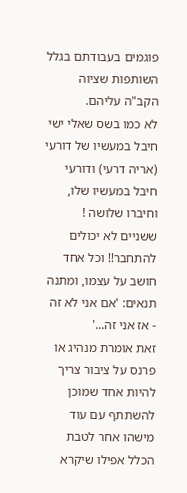פוגמים בעבודתם בגלל השותפות שציוה הקב"ה עליהם.
לא כמו בשס שאלי ישי חיבל במעשיו של דורעי (אריה דרעי) ודורעי חיבל במעשיו שלו, וחיברו שלושה ! ששניים לא יכולים להתחבר!! וכל אחד חושב על עצמו, ומתנה תנאים: 'אם אני לא זה - אז אני זה...'
זאת אומרת מנהיג או פרנס על ציבור צריך להיות אחד שמוכן להשתתף עם עוד מישהו אחר לטבת הכלל אפילו שיקרא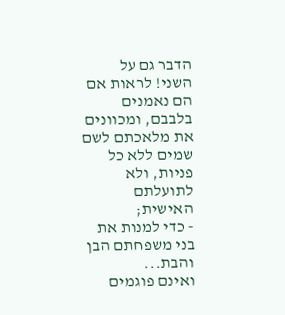הדבר גם על השני! לראות אם הם נאמנים בלבבם, ומכוונים את מלאכתם לשם שמים ללא כל פניות, ולא לתועלתם האישית;
- כדי למנות את בני משפחתם הבן והבת...
ואינם פוגמים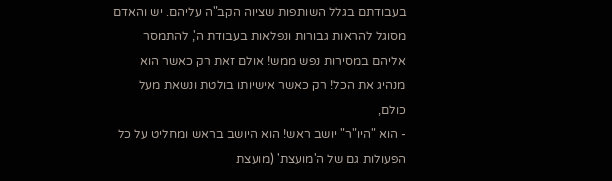בעבודתם בגלל השותפות שציוה הקב"ה עליהם. יש והאדם מסוגל להראות גבורות ונפלאות בעבודת ה', להתמסר אליהם במסירות נפש ממש! אולם זאת רק כאשר הוא מנהיג את הכל! רק כאשר אישיותו בולטת ונשאת מעל כולם,
- הוא "היו"ר" יושב ראש! הוא היושב בראש ומחליט על כל הפעולות גם של ה'מועצת' (מועצת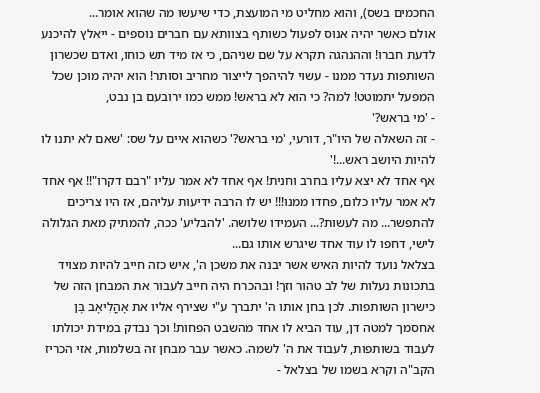החכמים בשס), והוא מחליט מי המועצת, כדי שיעשו מה שהוא אומר...
אולם כאשר יהיה אנוס לפעול כשותף בצוותא עם חברים נוספים - ייאלץ להיכנע לדעת חברו! וההנהגה תקרא על שם שניהם, כי אז מיד תש כוחו, ואדם שכשרון השותפות נעדר ממנו - עשוי להיהפך לייצור מחריב וסותר! הוא יהיה מוכן שכל המפעל יתמוטט! למה? כי הוא לא בראש! ממש כמו ירובעם בן נבט,
- 'מי בראש?'
- זה השאלה של היו"ר, דורעי, 'מי בראש?' כשהוא איים על שס: 'שאם לא יתנו לו להיות היושב ראש...!'
אף אחד לא יצא עליו בחרב וחנית! אף אחד לא אמר עליו "רבם דקרו"!! אף אחד לא אמר עליו כלום, פחדו ממנו!!! יש לו הרבה ידיעות עליהם, אז היו צריכים להתפשר... מה לעשות?... העמידו שלושה. 'להבליע' ככה, להמתיק מאת הגלולה לישי, דחפו לו עוד אחד שיגרש אותו גם...
בצלאל נועד להיות האיש אשר יבנה את משכן ה', איש כזה חייב להיות מצויד בתכונות נעלות של לב טהור וזך! ובהכרח היה חייב לעבור את המבחן הזה של כישרון השותפות. לכן בחן אותו ה' יתברך ע"י שצירף אליו את אָהֳלִיאָב בֶּן אחסמך למטה דן, עוד הביא לו אחד מהשבט הפחות! וכך נבדק במידת יכולתו לעבוד בשותפות, לעבוד את ה' לשמה. כאשר עבר מבחן זה בשלמות, אזי הכריז הקב"ה וקרא בשמו של בצלאל -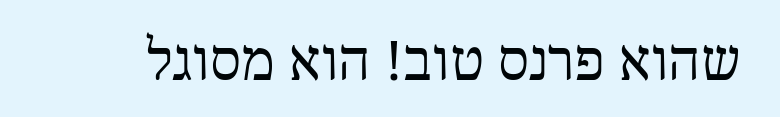שהוא פרנס טוב! הוא מסוגל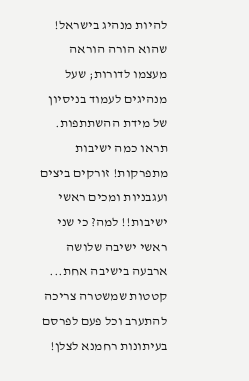להיות מנהיג בישראל! שהוא הורה הוראה מעצמו לדורות; שעל מנהיגים לעמוד בניסיון של מידת ההשתתפות.
תראו כמה ישיבות מתפרקות! זורקים ביצים ועגבניות ומכים ראשי ישיבות!! למה? כי שני ראשי ישיבה שלושה ארבעה בישיבה אחת... קטטות שמשטרה צריכה להתערב וכל פעם לפרסם בעיתונות רחמנא לצלן!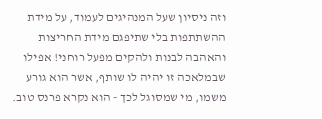וזה ניסיון שעל המנהיגים לעמוד, על מידת ההשתתפות בלי שתיפגם מידת החריצות והאהבה לבנות ולהקים מפעל רוחני! אפילו שבמלאכה זו יהיה לו שותף, אשר הוא גורע משמו, מי שמסוגל לכך - הוא נקרא פרנס טוב.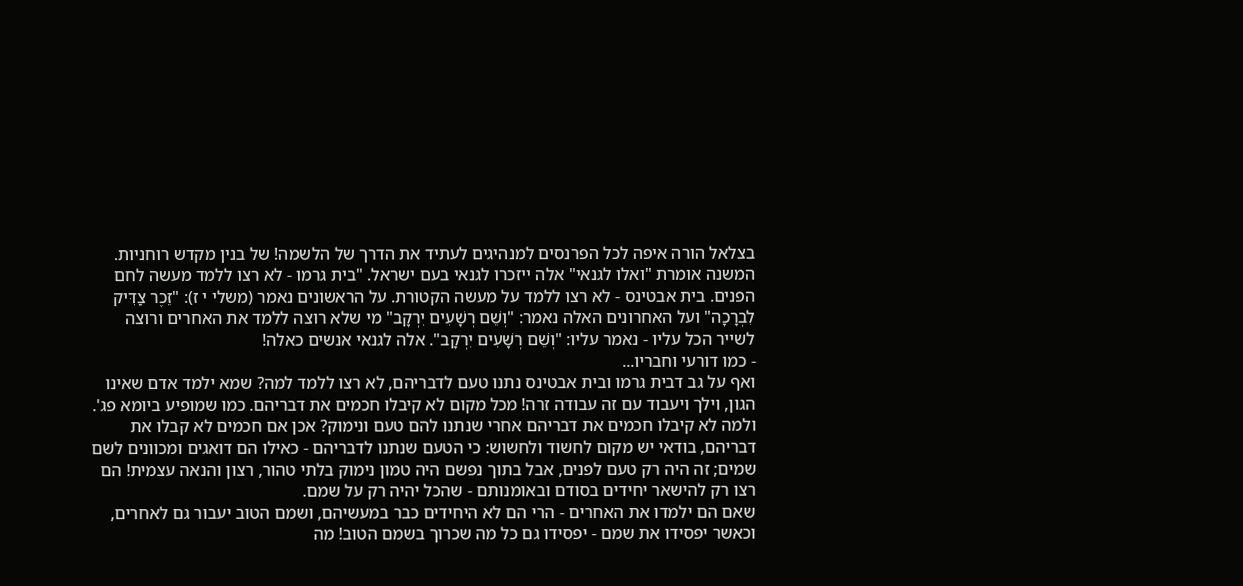בצלאל הורה איפה לכל הפרנסים למנהיגים לעתיד את הדרך של הלשמה! של בנין מקדש רוחניות. המשנה אומרת "ואלו לגנאי" אלה ייזכרו לגנאי בעם ישראל. "בית גרמו - לא רצו ללמד מעשה לחם הפנים. בית אבטינס - לא רצו ללמד על מעשה הקטורת. על הראשונים נאמר (משלי י ז): "זֵכֶר צַדִּיק לִבְרָכָה" ועל האחרונים האלה נאמר: "וְשֵׁם רְשָׁעִים יִרְקָב" מי שלא רוצה ללמד את האחרים ורוצה לשייר הכל עליו - נאמר עליו: "וְשֵׁם רְשָׁעִים יִרְקָב". אלה לגנאי אנשים כאלה!
- כמו דורעי וחבריו...
ואף על גב דבית גרמו ובית אבטינס נתנו טעם לדבריהם, לא רצו ללמד למה? שמא ילמד אדם שאינו הגון, וילך ויעבוד עם זה עבודה זרה! מכל מקום לא קיבלו חכמים את דבריהם. כמו שמופיע ביומא פג'. ולמה לא קיבלו חכמים את דבריהם אחרי שנתנו להם טעם ונימוק? אכן אם חכמים לא קבלו את דבריהם, בודאי יש מקום לחשוד ולחשוש: כי הטעם שנתנו לדבריהם - כאילו הם דואגים ומכוונים לשם שמים; זה היה רק טעם לפנים, אבל בתוך נפשם היה טמון נימוק בלתי טהור, רצון והנאה עצמית! הם רצו רק להישאר יחידים בסודם ובאומנותם - שהכל יהיה רק על שמם.
שאם הם ילמדו את האחרים - הרי הם לא היחידים כבר במעשיהם, ושמם הטוב יעבור גם לאחרים, וכאשר יפסידו את שמם - יפסידו גם כל מה שכרוך בשמם הטוב! מה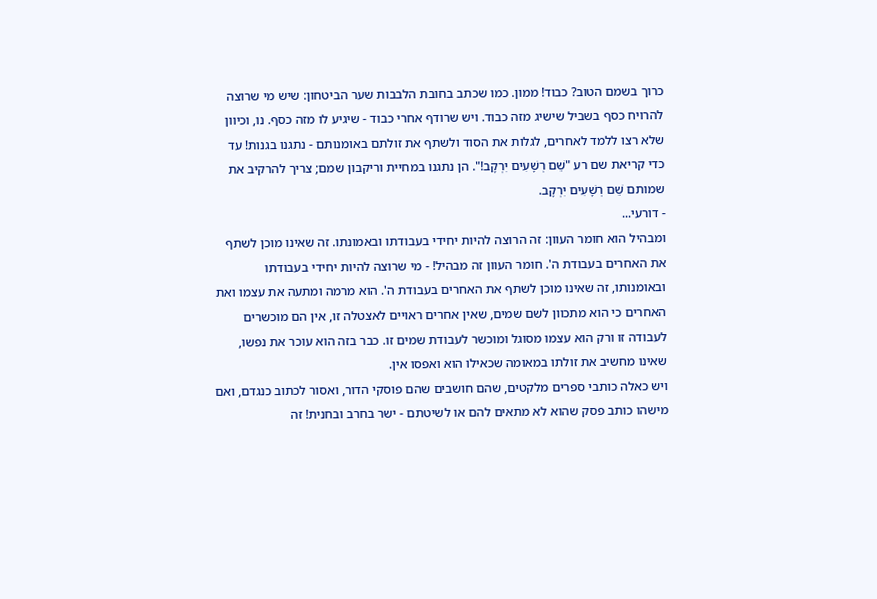כרוך בשמם הטוב? כבוד! ממון. כמו שכתב בחובת הלבבות שער הביטחון: שיש מי שרוצה להרויח כסף בשביל שישיג מזה כבוד. ויש שרודף אחרי כבוד - שיגיע לו מזה כסף. נו, וכיוון שלא רצו ללמד לאחרים, לגלות את הסוד ולשתף את זולתם באומנותם - נתגנו בגנות! עד כדי קריאת שם רע "שֵׁם רְשָׁעִים יִרְקָב!". הן נתגנו במחיית וריקבון שמם; צריך להרקיב את שמותם שֵׁם רְשָׁעִים יִרְקָב.
- דורעי...
ומבהיל הוא חומר העוון: זה הרוצה להיות יחידי בעבודתו ובאמונתו. זה שאינו מוכן לשתף את האחרים בעבודת ה'. חומר העוון זה מבהיל! - מי שרוצה להיות יחידי בעבודתו ובאומנותו, זה שאינו מוכן לשתף את האחרים בעבודת ה'. הוא מרמה ומתעה את עצמו ואת האחרים כי הוא מתכוון לשם שמים, שאין אחרים ראויים לאצטלה זו, אין הם מוכשרים לעבודה זו ורק הוא עצמו מסוגל ומוכשר לעבודת שמים זו. כבר בזה הוא עוכר את נפשו, שאינו מחשיב את זולתו במאומה שכאילו הוא ואפסו אין.
ויש כאלה כותבי ספרים מלקטים, שהם חושבים שהם פוסקי הדור, ואסור לכתוב כנגדם, ואם מישהו כותב פסק שהוא לא מתאים להם או לשיטתם - ישר בחרב ובחנית! זה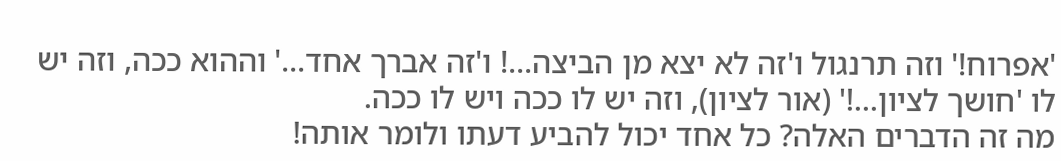'אפרוח!' וזה תרנגול ו'זה לא יצא מן הביצה...! ו'זה אברך אחד...' וההוא ככה, וזה יש לו 'חושך לציון...!' (אור לציון), וזה יש לו ככה ויש לו ככה.
מה זה הדברים האלה? כל אחד יכול להביע דעתו ולומר אותה!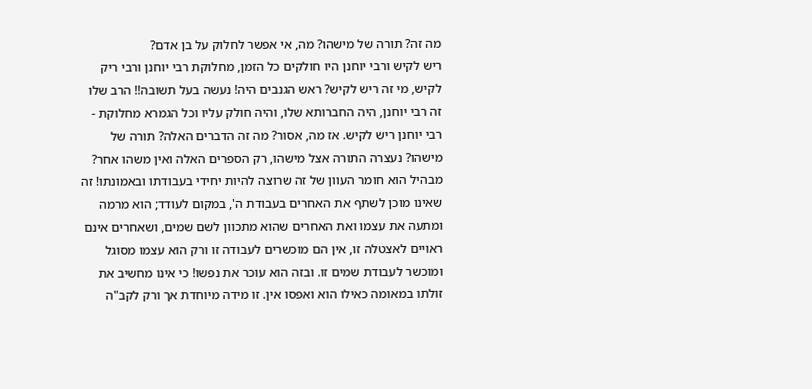מה זה? תורה של מישהו? מה, אי אפשר לחלוק על בן אדם?
ריש לקיש ורבי יוחנן היו חולקים כל הזמן, מחלוקת רבי יוחנן ורבי ריק לקיש, מי זה ריש לקיש? ראש הגנבים היה! נעשה בעל תשובה!! הרב שלו זה רבי יוחנן, היה החברותא שלו, והיה חולק עליו וכל הגמרא מחלוקת - רבי יוחנן ריש לקיש. אז מה, אסור? מה זה הדברים האלה? תורה של מישהו? נעצרה התורה אצל מישהו, רק הספרים האלה ואין משהו אחר?
מבהיל הוא חומר העוון של זה שרוצה להיות יחידי בעבודתו ובאמונתו! זה שאינו מוכן לשתף את האחרים בעבודת ה', במקום לעודד; הוא מרמה ומתעה את עצמו ואת האחרים שהוא מתכוון לשם שמים, ושאחרים אינם ראויים לאצטלה זו, אין הם מוכשרים לעבודה זו ורק הוא עצמו מסוגל ומוכשר לעבודת שמים זו. ובזה הוא עוכר את נפשו! כי אינו מחשיב את זולתו במאומה כאילו הוא ואפסו אין. זו מידה מיוחדת אך ורק לקב"ה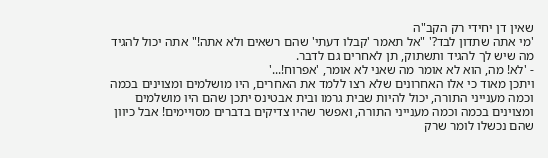שאין דן יחידי רק הקב"ה
'מי אתה שתדון לבד?' "אל תאמר 'קבלו דעתי' שהם רשאים ולא אתה!" אתה יכול להגיד מה שיש לך להגיד ותשתוק, תן לאחרים גם לדבר.
- 'לא! מה, הוא לא אומר מה שאני לא אומר, 'אפרוח!...'
ויתכן מאוד כי אלו האחרונים שלא רצו ללמד את האחרים, היו מושלמים ומצוינים בכמה וכמה מענייני התורה, יכול להיות שבית גרמו ובית אבטינס יתכן שהם היו מושלמים ומצוינים בכמה וכמה מענייני התורה, ואפשר שהיו צדיקים בדברים מסויימים! אבל כיוון שהם נכשלו לומר שרק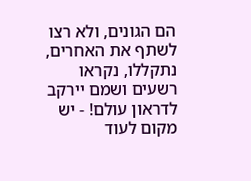הם הגונים, ולא רצו לשתף את האחרים, נתקללו, נקראו רשעים ושמם יירקב לדראון עולם! - יש מקום לעוד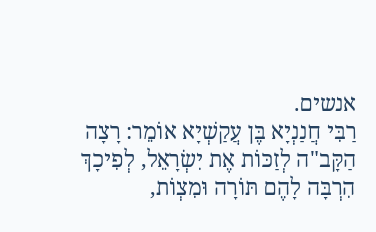אנשים.
רַבִּי חֲנַנְיָא בֶּן עֲקַשְׁיָא אוֹמֵר: רָצָה הַקָּב"ה לְזַכּוֹת אֶת יִשְׂרָאֵל, לְפִיכָךְ הִרְבָּה לָהֶם תּוֹרָה וּמִצְוֹת,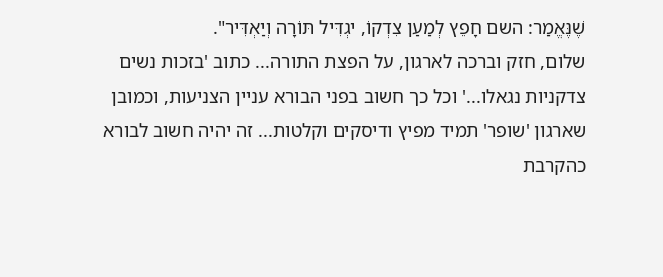שֶׁנֶּאֱמַר: השם חָפֵץ לְמַעַן צִדְקוֹ, יגְדִּיל תּוֹרָה וְיַאְדִּיר".
שלום, חזק וברכה לארגון, על הפצת התורה... כתוב 'בזכות נשים צדקניות נגאלו...' וכל כך חשוב בפני הבורא עניין הצניעות, וכמובן שארגון 'שופר' תמיד מפיץ ודיסקים וקלטות... זה יהיה חשוב לבורא כהקרבת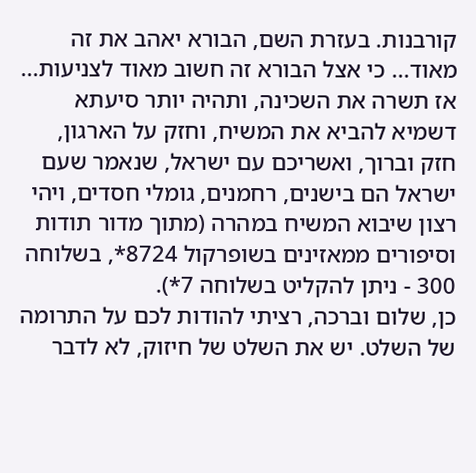קורבנות. בעזרת השם, הבורא יאהב את זה מאוד... כי אצל הבורא זה חשוב מאוד לצניעות... אז תשרה את השכינה, ותהיה יותר סיעתא דשמיא להביא את המשיח, וחזק על הארגון, חזק וברוך, ואשריכם עם ישראל, שנאמר שעם ישראל הם בישנים, רחמנים, גומלי חסדים, ויהי רצון שיבוא המשיח במהרה (מתוך מדור תודות וסיפורים ממאזינים בשופרקול 8724*, בשלוחה 300 - ניתן להקליט בשלוחה 7*).
כן, שלום וברכה, רציתי להודות לכם על התרומה של השלט. יש את השלט של חיזוק, לא לדבר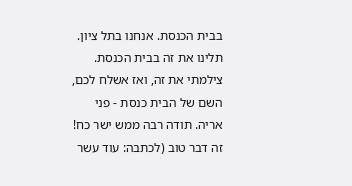בבית הכנסת. אנחנו בתל ציון. תלינו את זה בבית הכנסת. צילמתי את זה, ואז אשלח לכם, השם של הבית כנסת - פני אריה. תודה רבה ממש ישר כח! זה דבר טוב (לכתבה: עוד עשר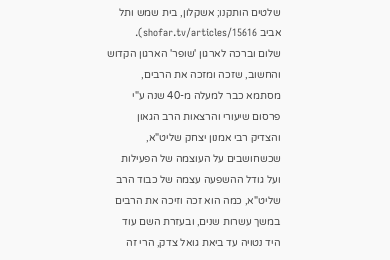שלטים הותקנו; אשקלון, בית שמש ותל אביב shofar.tv/articles/15616).
שלום וברכה לארגון 'שופר' הארגון הקדוש והחשוב, שזכה ומזכה את הרבים, מסתמא כבר למעלה מ-40 שנה ע"י פרסום שיעורי והרצאות הרב הגאון והצדיק רבי אמנון יצחק שליט"א, שכשחושבים על העוצמה של הפעילות ועל גודל ההשפעה עצמה של כבוד הרב שליט"א, כמה הוא זכה וזיכה את הרבים במשך עשרות שנים, ובעזרת השם עוד היד נטויה עד ביאת גואל צדק, הרי זה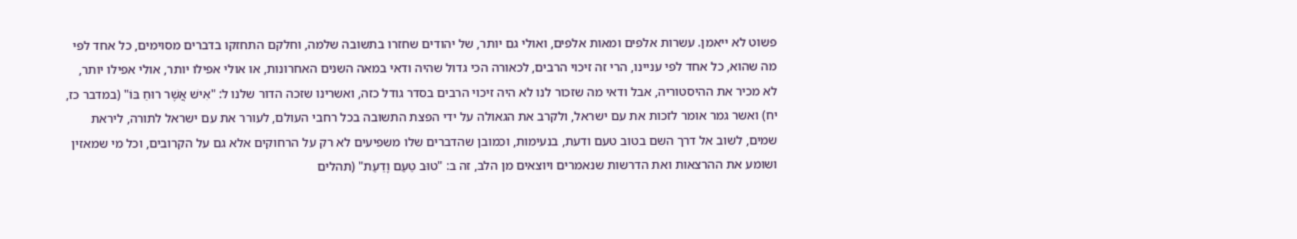פשוט לא ייאמן. עשרות אלפים ומאות אלפים, ואולי גם יותר, של יהודים שחזרו בתשובה שלמה, וחלקם התחזקו בדברים מסוימים, כל אחד לפי מה שהוא, כל אחד לפי עניינו, הרי זה זיכוי הרבים, לכאורה הכי גדול שהיה ודאי במאה השנים האחרונות, או אולי אפילו יותר, אולי אפילו יותר, לא מכיר את ההיסטוריה, אבל ודאי מה שזכור לנו לא היה זיכוי הרבים בסדר גודל כזה, ואשרינו שזכה הדור שלנו ל: "אִישׁ אֲשֶׁר רוּחַ בּוֹ" (במדבר כז, יח) ואשר גמר אומר לזכות את עם ישראל, ולקרב את הגאולה על ידי הפצת התשובה בכל רחבי העולם, לעורר את עם ישראל לתורה, ליראת שמים, לשוב אל דרך השם בטוב טעם ודעת, בנעימות, וכמובן שהדברים שלו משפיעים לא רק על הרחוקים אלא גם על הקרובים, וכל מי שמאזין ושומע את ההרצאות ואת הדרשות שנאמרים ויוצאים מן הלב, זה ב: "טוּב טַעַם וָדַעַת" (תהלים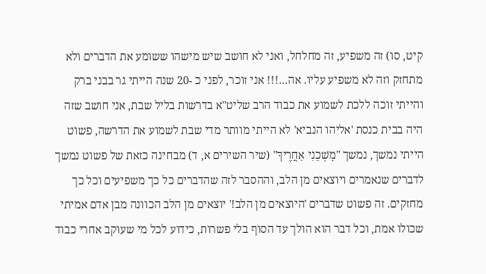קיט, סו) זה משפיע, זה מחלחל, ואני לא חושב שיש מישהו ששומע את הדברים ולא מתחזק וזה לא משפיע עליו. אה...!!! אני זוכר, לפני כ -20 שנה הייתי גר בבני ברק והייתי זוכה ללכת לשמוע את כבוד הרב שליט"א בדרשות בליל שבת, אני חושב שזה היה בבית כנסת 'אליהו הנביא' לא הייתי מוותר מדי שבת לשמוע את הדרשה, פשוט הייתי נמשך, נמשך "מׇשְׁכֵנִי אַחֲרֶיךָ" (שיר השירים א, ד) מבחינה כזאת של פשוט נמשך לדברים שנאמרים ויוצאים מן הלב, וההסבר לזה שהדברים כל כך משפיעים וכל כך מחזקים. זה פשוט שדברים 'היוצאים מן הלב!' יוצאים מן הלב הכוונה מבן אדם אמיתי שכולו אמת, וכל דבר הוא הולך עד הסוף בלי פשרות, כידוע לכל מי שעוקב אחרי כבוד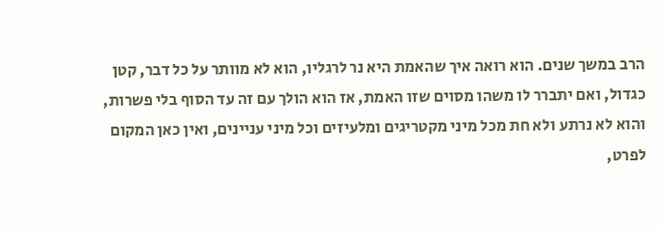הרב במשך שנים. הוא רואה איך שהאמת היא נר לרגליו, הוא לא מוותר על כל דבר, קטן כגדול, ואם יתברר לו משהו מסוים שזו האמת, אז הוא הולך עם זה עד הסוף בלי פשרות, והוא לא נרתע ולא חת מכל מיני מקטריגים ומלעיזים וכל מיני עניינים, ואין כאן המקום לפרט,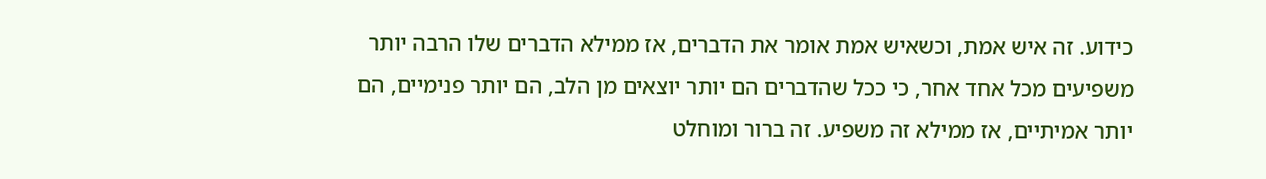כידוע. זה איש אמת, וכשאיש אמת אומר את הדברים, אז ממילא הדברים שלו הרבה יותר משפיעים מכל אחד אחר, כי ככל שהדברים הם יותר יוצאים מן הלב, הם יותר פנימיים, הם יותר אמיתיים, אז ממילא זה משפיע. זה ברור ומוחלט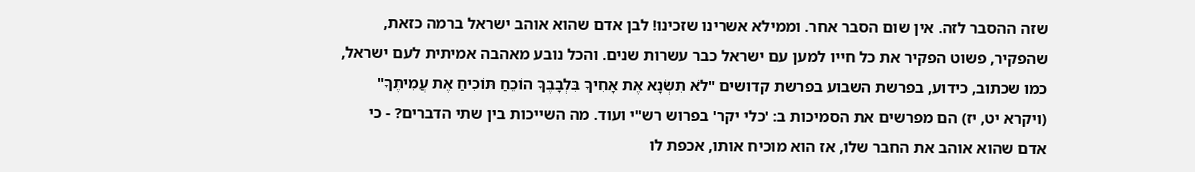שזה ההסבר לזה. אין שום הסבר אחר. וממילא אשרינו שזכינו! לבן אדם שהוא אוהב ישראל ברמה כזאת, שהפקיר, פשוט הפקיר את כל חייו למען עם ישראל כבר עשרות שנים. והכל נובע מאהבה אמיתית לעם ישראל, כמו שכתוב, כידוע, בפרשת השבוע בפרשת קדושים "לֹא תִשְׂנָא אֶת אָחִיךָ בִּלְבָבֶךָ הוֹכֵחַ תּוֹכִיחַ אֶת עֲמִיתֶךָ" (ויקרא יט, יז) הם מפרשים את הסמיכות ב: 'כלי יקר' בפרוש רש"י ועוד. מה השייכות בין שתי הדברים? - כי אדם שהוא אוהב את החבר שלו, אז הוא מוכיח אותו, אכפת לו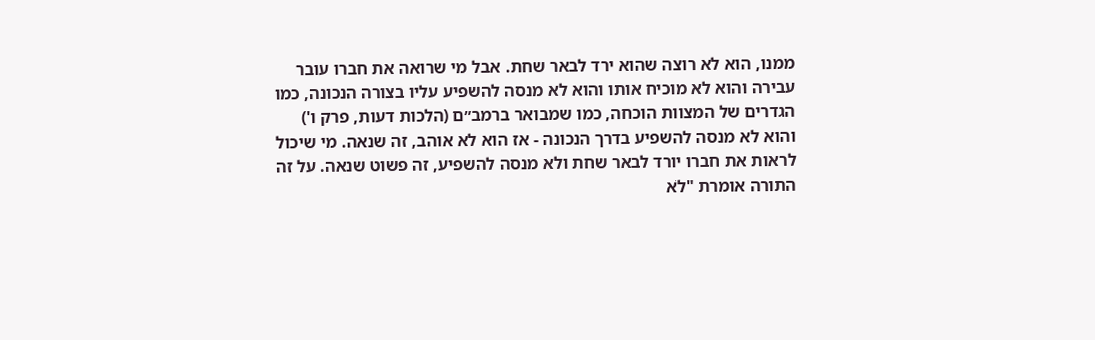ממנו, הוא לא רוצה שהוא ירד לבאר שחת. אבל מי שרואה את חברו עובר עבירה והוא לא מוכיח אותו והוא לא מנסה להשפיע עליו בצורה הנכונה, כמו הגדרים של המצוות הוכחה, כמו שמבואר ברמב״ם (הלכות דעות, פרק ו') והוא לא מנסה להשפיע בדרך הנכונה - אז הוא לא אוהב, זה שנאה. מי שיכול לראות את חברו יורד לבאר שחת ולא מנסה להשפיע, זה פשוט שנאה. על זה התורה אומרת "לֹא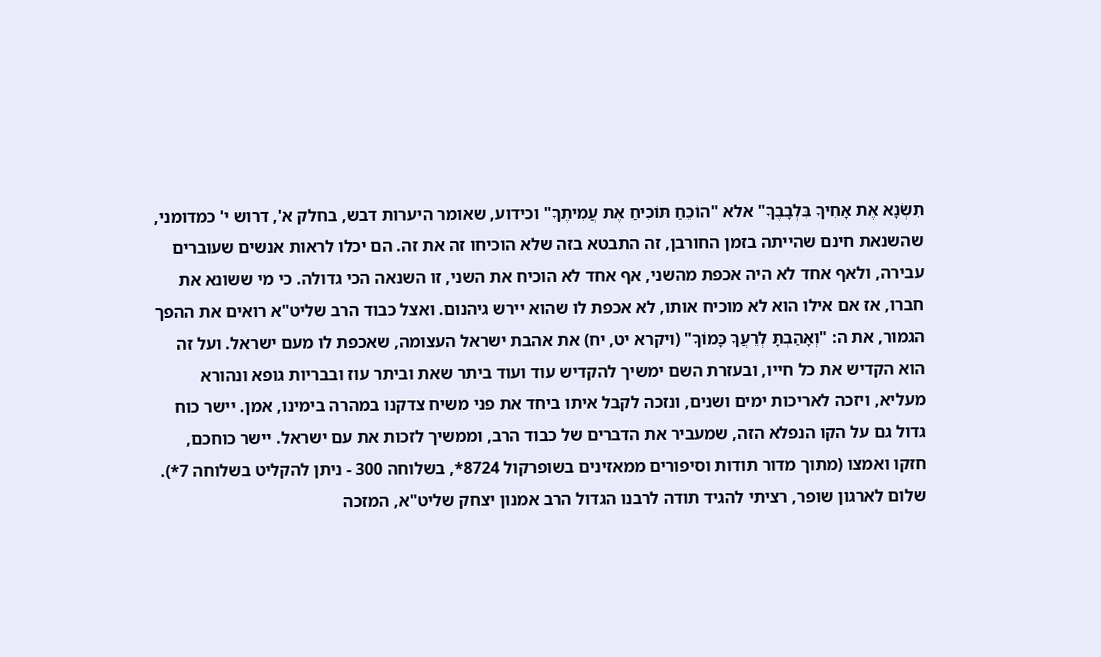תִשְׂנָא אֶת אָחִיךָ בִּלְבָבֶךָ" אלא "הוֹכֵחַ תּוֹכִיחַ אֶת עֲמִיתֶךָ" וכידוע, שאומר היערות דבש, בחלק א', דרוש י' כמדומני, שהשנאת חינם שהייתה בזמן החורבן, זה התבטא בזה שלא הוכיחו זה את זה. הם יכלו לראות אנשים שעוברים עבירה, ולאף אחד לא היה אכפת מהשני, אף אחד לא הוכיח את השני, זו השנאה הכי גדולה. כי מי ששונא את חברו, אז אם אילו הוא לא מוכיח אותו, לא אכפת לו שהוא יירש גיהנום. ואצל כבוד הרב שליט"א רואים את ההפך הגמור, את ה: "וְאָהַבְתָּ לְרֵעֲךָ כָּמוֹךָ" (ויקרא יט, יח) את אהבת ישראל העצומה, שאכפת לו מעם ישראל. ועל זה הוא הקדיש את כל חייו, ובעזרת השם ימשיך להקדיש עוד ועוד ביתר שאת וביתר עוז ובבריות גופא ונהורא מעליא, ויזכה לאריכות ימים ושנים, ונזכה לקבל איתו ביחד את פני משיח צדקנו במהרה בימינו, אמן. יישר כוח גדול גם על הקו הנפלא הזה, שמעביר את הדברים של כבוד הרב, וממשיך לזכות את עם ישראל. יישר כוחכם, חזקו ואמצו (מתוך מדור תודות וסיפורים ממאזינים בשופרקול 8724*, בשלוחה 300 - ניתן להקליט בשלוחה 7*).
שלום לארגון שופר, רציתי להגיד תודה לרבנו הגדול הרב אמנון יצחק שליט"א, המזכה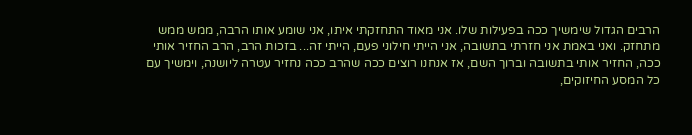הרבים הגדול שימשיך ככה בפעילות שלו. אני מאוד התחזקתי איתו, אני שומע אותו הרבה, ממש ממש מתחזק. ואני באמת אני חזרתי בתשובה, אני הייתי חילוני פעם, הייתי זה... בזכות הרב, הרב החזיר אותי ככה, החזיר אותי בתשובה וברוך השם, אז אנחנו רוצים ככה שהרב ככה נחזיר עטרה ליושנה, וימשיך עם כל המסע החיזוקים,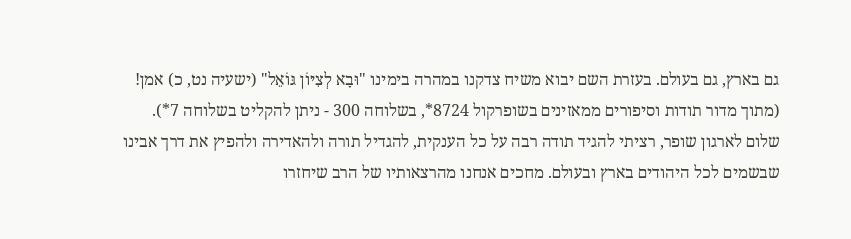גם בארץ, גם בעולם. בעזרת השם יבוא משיח צדקנו במהרה בימינו "וּבָא לְצִיּוֹן גּוֹאֵל" (ישעיה נט, כ) אמן! (מתוך מדור תודות וסיפורים ממאזינים בשופרקול 8724*, בשלוחה 300 - ניתן להקליט בשלוחה 7*).
שלום לארגון שופר, רציתי להגיד תודה רבה על כל הענקית, להגדיל תורה ולהאדירה ולהפיץ את דרך אבינו שבשמים לכל היהודים בארץ ובעולם. מחכים אנחנו מהרצאותיו של הרב שיחזרו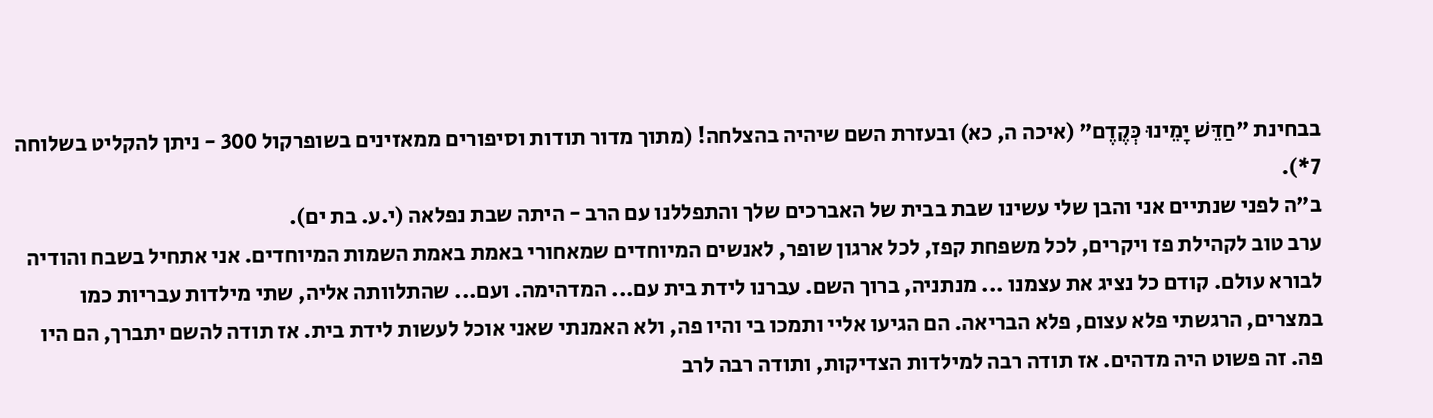בבחינת "חַדֵּשׁ יָמֵינוּ כְּקֶדֶם" (איכה ה, כא) ובעזרת השם שיהיה בהצלחה! (מתוך מדור תודות וסיפורים ממאזינים בשופרקול 300 - ניתן להקליט בשלוחה 7*).
ב"ה לפני שנתיים אני והבן שלי עשינו שבת בבית של האברכים שלך והתפללנו עם הרב - היתה שבת נפלאה (י.ע. בת ים).
ערב טוב לקהילת פז ויקרים, לכל משפחת קפז, לכל ארגון שופר, לאנשים המיוחדים שמאחורי באמת באמת השמות המיוחדים. אני אתחיל בשבח והודיה לבורא עולם. קודם כל נציג את עצמנו ... מנתניה, ברוך השם. עברנו לידת בית עם... המדהימה. ועם... שהתלוותה אליה, שתי מילדות עבריות כמו במצרים, הרגשתי פלא עצום, פלא הבריאה. הם הגיעו אליי ותמכו בי והיו פה, ולא האמנתי שאני אוכל לעשות לידת בית. אז תודה להשם יתברך, הם היו פה. זה פשוט היה מדהים. אז תודה רבה למילדות הצדיקות, ותודה רבה לרב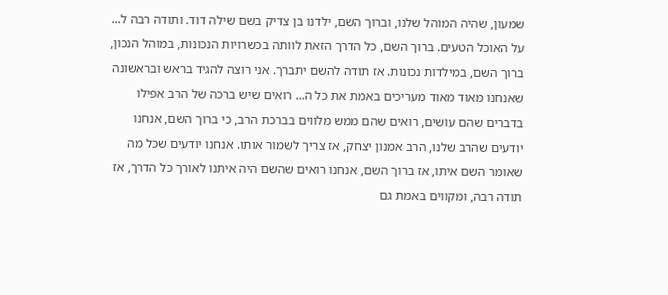שמעון, שהיה המוהל שלנו, וברוך השם, ילדנו בן צדיק בשם שילה דוד. ותודה רבה ל... על האוכל הטעים. ברוך השם, כל הדרך הזאת לוותה בכשרויות הנכונות, במוהל הנכון, ברוך השם, במילדות נכונות. אז תודה להשם יתברך. אני רוצה להגיד בראש ובראשונה שאנחנו מאוד מאוד מעריכים באמת את כל ה... רואים שיש ברכה של הרב אפילו בדברים שהם עושים, רואים שהם ממש מלווים בברכת הרב, כי ברוך השם, אנחנו יודעים שהרב שלנו, הרב אמנון יצחק, אז צריך לשמור אותו. אנחנו יודעים שכל מה שאומר השם איתו, אז ברוך השם, אנחנו רואים שהשם היה איתנו לאורך כל הדרך, אז תודה רבה, ומקווים באמת גם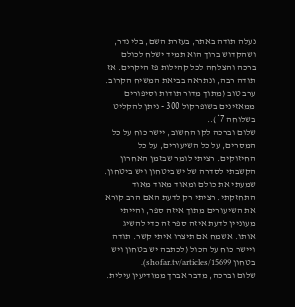נעלה תודה באתר, בעזרת השם, בלי נדר, ושהקדוש ברוך הוא תמיד ישלח לכולם ברכה והצלחה לכל קהילות פז היקרים. אז תודה רבה, ונתראה בביאת המשיח הקרוב. ערב טוב (מתוך מדור תודות וסיפורים ממאזינים בשופרקול 300 - ניתן להקליט בשלוחה 7*)..
שלום וברכה לקו החשוב, יישר כוח על כל המסרים, על כל השיעורים, על כל החיזוקים. רציתי לומר שבזמן האחרון הקשבתי לסדרה של יש ביטחון ויש ביטחון. שמעתי את כולם ומאוד מאוד מאוד התחזקתי. רציתי רק לדעת האם הרב קורא את השיעורים מתוך איזה ספר, והייתי מעוניין לדעת איזה ספר זה כדי להשיג אותו. אשמח אם תיצרו איתי קשר. תודה ויישר כוח על הכול (לכתבה יש בטחון ויש בטחון shofar.tv/articles/15699).
שלום וברכה, מדבר אברך ממודיעין עילית.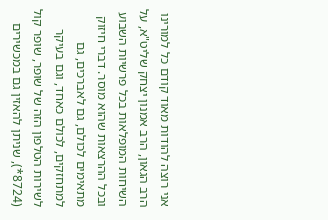אני רוצה להודות מאוד קודם כל למורינו הרב הגאון, הרב אמנון יצחק שליט"א, על השיחות המופלאות בכל פרשיות השבוע ובכל ההרצאות שהוא מוסר. דברי חיזוק מתאימים לכולם, גם לאברכים, גם למתחזקים, לכולם כאחד, וגם בעיקר לשירות הטלפון הזה של שופר, שופר קול (8724*), שניתן להאזין גם במכשירים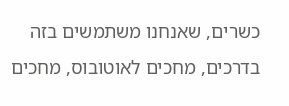כשרים, שאנחנו משתמשים בזה בדרכים, מחכים לאוטובוס, מחכים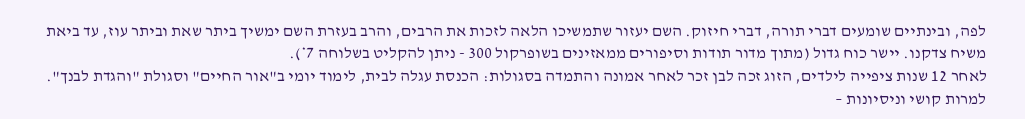לפה, ובינתיים שומעים דברי תורה, דברי חיזוק. השם יעזור שתמשיכו הלאה לזכות את הרבים, והרב בעזרת השם ימשיך ביתר שאת וביתר עוז, עד ביאת משיח צדקנו. יישר כוח גדול (מתוך מדור תודות וסיפורים ממאזינים בשופרקול 300 - ניתן להקליט בשלוחה 7*).
לאחר 12 שנות ציפייה לילדים, הזוג זכה לבן זכר לאחר אמונה והתמדה בסגולות: הכנסת עגלה לבית, לימוד יומי ב"אור החיים" וסגולת "והגדת לבנך". למרות קושי וניסיונות –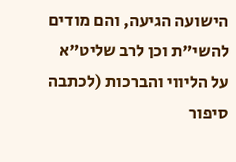הישועה הגיעה, והם מודים להשי"ת וכן לרב שליט"א על הליווי והברכות (לכתבה סיפור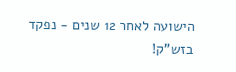הישועה לאחר 12 שנים - נפקד בזש"ק!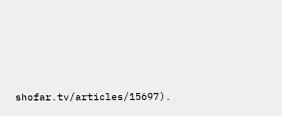shofar.tv/articles/15697).